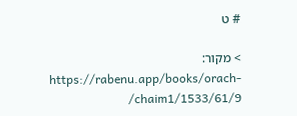# ט

> מקור: https://rabenu.app/books/orach-chaim1/1533/61/9/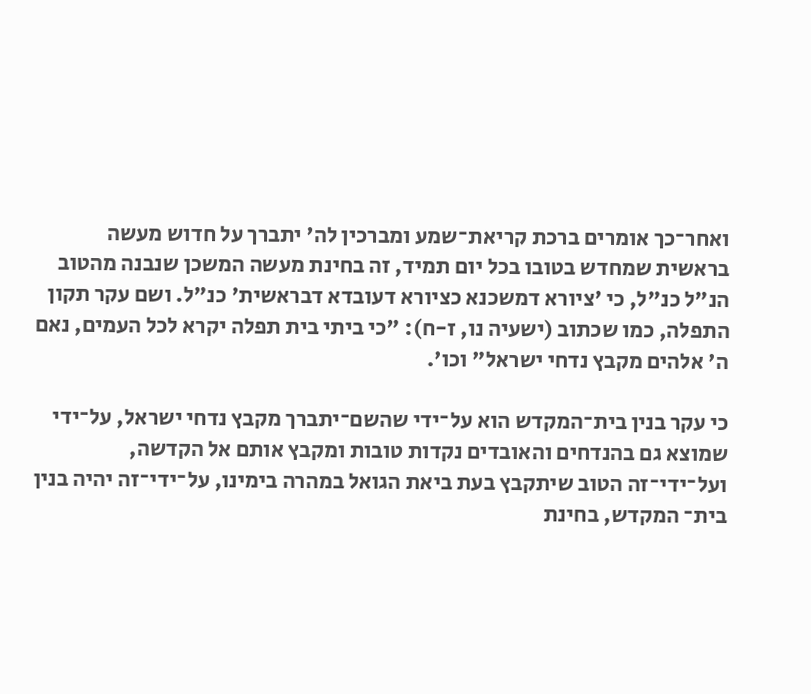ואחר־כך אומרים ברכת קריאת־שמע ומברכין לה' יתברך על חדוש מעשה בראשית שמחדש בטובו בכל יום תמיד, זה בחינת מעשה המשכן שנבנה מהטוב הנ"ל כנ"ל, כי 'ציורא דמשכנא כציורא דעובדא דבראשית' כנ"ל. ושם עקר תקון התפלה, כמו שכתוב (ישעיה נו, ז-ח): "כי ביתי בית תפלה יקרא לכל העמים, נאם ה' אלהים מקבץ נדחי ישראל" וכו'.

כי עקר בנין בית־המקדש הוא על־ידי שהשם־יתברך מקבץ נדחי ישראל, על־ידי שמוצא גם בהנדחים והאובדים נקדות טובות ומקבץ אותם אל הקדשה, ועל־ידי־זה הטוב שיתקבץ בעת ביאת הגואל במהרה בימינו, על־ידי־זה יהיה בנין בית־ המקדש, בחינת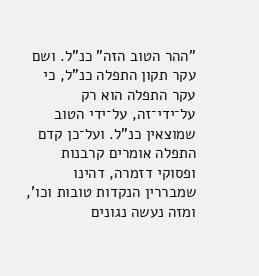"ההר הטוב הזה" כנ"ל. ושם עקר תקון התפלה כנ"ל, כי עקר התפלה הוא רק על־ידי־זה, על־ידי הטוב שמוצאין כנ"ל. ועל־כן קדם התפלה אומרים קרבנות ופסוקי דזמרה, דהינו שמבררין הנקדות טובות וכו', ומזה נעשה נגונים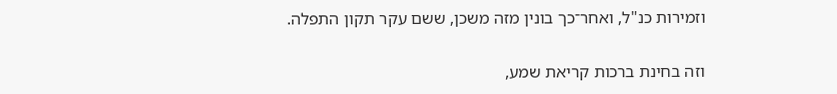וזמירות כנ"ל, ואחר־כך בונין מזה משכן, ששם עקר תקון התפלה.

וזה בחינת ברכות קריאת שמע,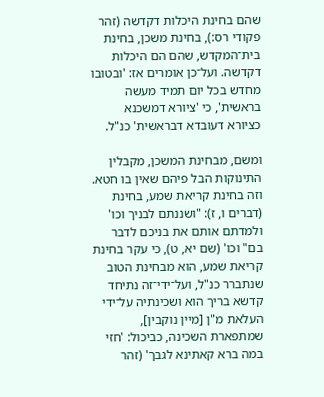שהם בחינת היכלות דקדשה (זהר פקודי רס:), בחינת משכן, בחינת בית־המקדש, שהם הם היכלות דקדשה. ועל־כן אומרים אז: 'ובטובו מחדש בכל יום תמיד מעשה בראשית', כי 'ציורא דמשכנא כציורא דעובדא דבראשית' כנ"ל.

ומשם, מבחינת המשכן, מקבלין התינוקות הבל פיהם שאין בו חטא. וזה בחינת קריאת שמע, בחינת (דברים ו, ז): "ושננתם לבניך וכו' ולמדתם אותם את בניכם לדבר בם" וכו' (שם יא, ט), כי עקר בחינת קריאת שמע, הוא מבחינת הטוב שנתברר כנ"ל, ועל־ידי־זה נתיחד קדשא בריך הוא ושכינתיה על־ידי העלאת מ"ן [מיין נוקבין], שמתפארת השכינה, כביכול: 'חזי במה ברא קאתינא לגבך' (זהר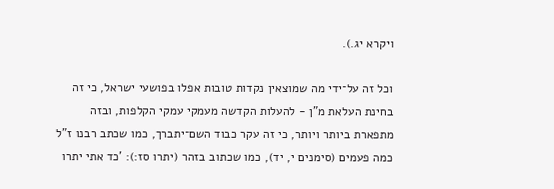ויקרא יג.).

וכל זה על־ידי מה שמוצאין נקדות טובות אפלו בפושעי ישראל, כי זה בחינת העלאת מ"ן - להעלות הקדשה מעמקי עמקי הקלפות, ובזה מתפארת ביותר ויותר, כי זה עקר כבוד השם־יתברך, כמו שכתב רבנו ז"ל כמה פעמים (סימנים י, יד), כמו שכתוב בזהר (יתרו סז:): 'כד אתי יתרו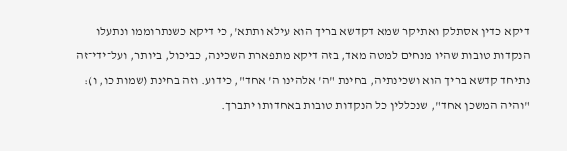דיקא כדין אסתלק ואתיקר שמא דקדשא בריך הוא עילא ותתא', כי דיקא כשנתרוממו ונתעלו הנקדות טובות שהיו מנחים למטה מאד, בזה דיקא מתפארת השכינה, כביכול, ביותר, ועל־ידי־זה נתיחד קדשא בריך הוא ושכינתיה, בחינת "ה' אלהינו ה' אחד", כידוע. וזה בחינת (שמות כו, ו): "והיה המשכן אחד", שנכללין כל הנקדות טובות באחדותו יתברך.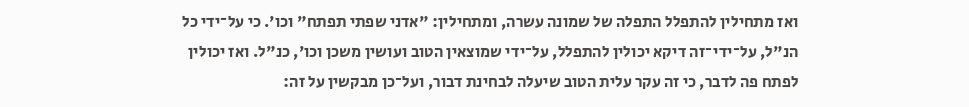ואז מתחילין להתפלל התפלה של שמונה עשרה, ומתחילין: "אדני שפתי תפתח" וכו'. כי על־ידי כל הנ"ל, על־ידי־זה דיקא יכולין להתפלל, על־ידי שמוצאין הטוב ועושין משכן וכו', כנ"ל. ואז יכולין לפתח פה לדבר, כי זה עקר עלית הטוב שיעלה לבחינת דבור, ועל־כן מבקשין על זה: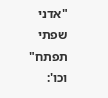"אדני שפתי תפתח" וכו':